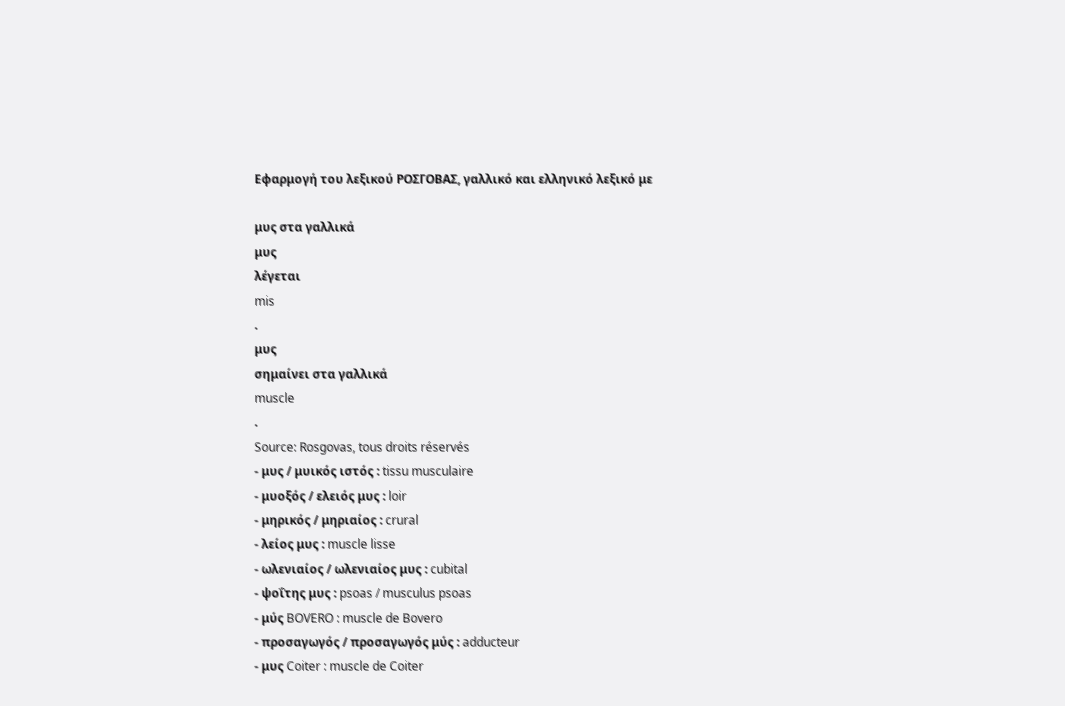Εφαρμογή του λεξικού ΡΟΣΓΟΒΑΣ, γαλλικό και ελληνικό λεξικό με

μυς στα γαλλικά
μυς
λέγεται
mis
.
μυς
σημαίνει στα γαλλικά
muscle
.
Source: Rosgovas, tous droits réservés
- μυς / μυικός ιστός : tissu musculaire
- μυοξός / ελειός μυς : loir
- μηρικός / μηριαίος : crural
- λείος μυς : muscle lisse
- ωλενιαίος / ωλενιαίος μυς : cubital
- ψοΐτης μυς : psoas / musculus psoas
- μύς BOVERO : muscle de Bovero
- προσαγωγός / προσαγωγός μύς : adducteur
- μυς Coiter : muscle de Coiter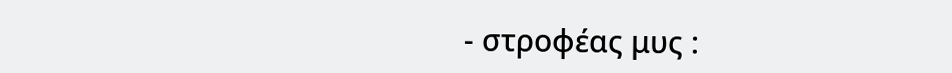- στροφέας μυς :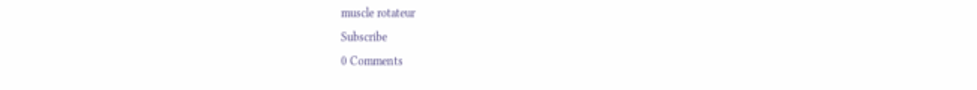muscle rotateur
Subscribe
0 Comments